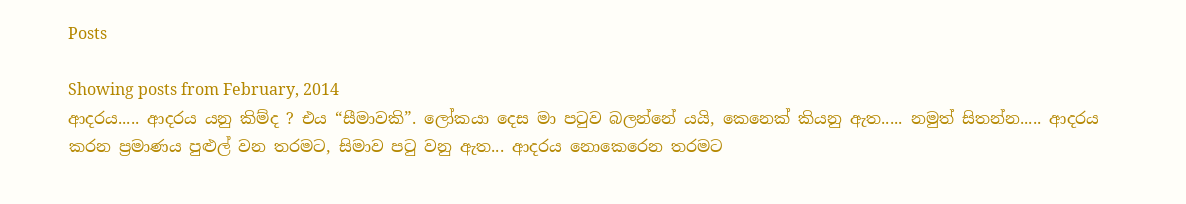Posts

Showing posts from February, 2014
ආදරය..... ආදරය යනු කිම්ද ? එය “සීමාවකි”. ලෝකයා දෙස මා පටුව බලන්නේ යයි, කෙනෙක් කියනු ඇත..... නමුත් සිතන්න..... ආදරය කරන ප්‍රමාණය පුළුල් වන තරමට, සිමාව පටු වනු ඇත... ආදරය නොකෙරෙන තරමට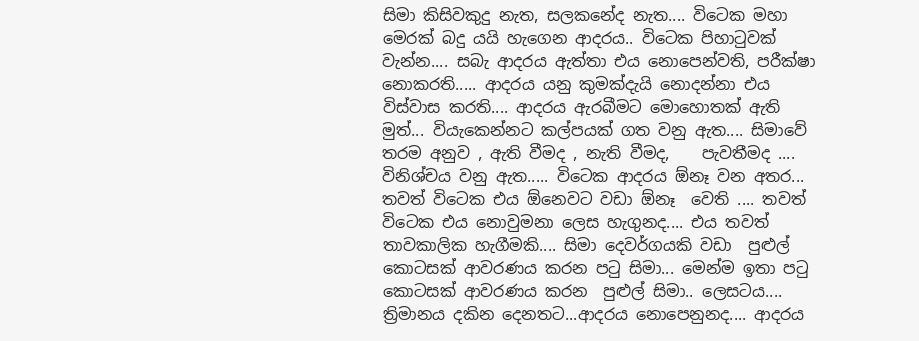සිමා කිසිවකුදු නැත, සලකනේද නැත.... විටෙක මහා මෙරක් බදු යයි හැගෙන ආදරය.. විටෙක පිහාටුවක් වැන්න.... සබැ ආදරය ඇත්තා එය නොපෙන්වති, පරීක්ෂා නොකරති..... ආදරය යනු කුමක්දැයි නොදන්නා එය විස්වාස කරති.... ආදරය ඇරබීමට මොහොතක් ඇති මුත්... වියැකෙන්නට කල්පයක් ගත වනු ඇත.... සිමාවේ තරම අනුව , ඇති වීමද , නැති වීමද,    පැවතීමද .... විනිශ්චය වනු ඇත..... විටෙක ආදරය ඕනෑ වන අතර... තවත් විටෙක එය ඕනෙවට වඩා ඕනෑ  වෙති .... තවත් විටෙක එය නොවුමනා ලෙස හැගුනද.... එය තවත් තාවකාලික හැගීමකි.... සිමා දෙවර්ගයකි වඩා  පුළුල් කොටසක් ආවරණය කරන පටු සිමා... මෙන්ම ඉතා පටු කොටසක් ආවරණය කරන  පුළුල් සිමා.. ලෙසටය.... ත්‍රිමානය දකින දෙනතට...ආදරය නොපෙනුනද.... ආදරය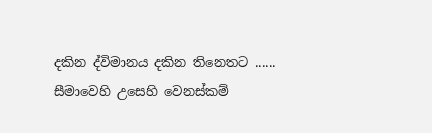දකින ද්විමානය දකින තිනෙතට ...... සීමාවෙහි උසෙහි වෙනස්කම්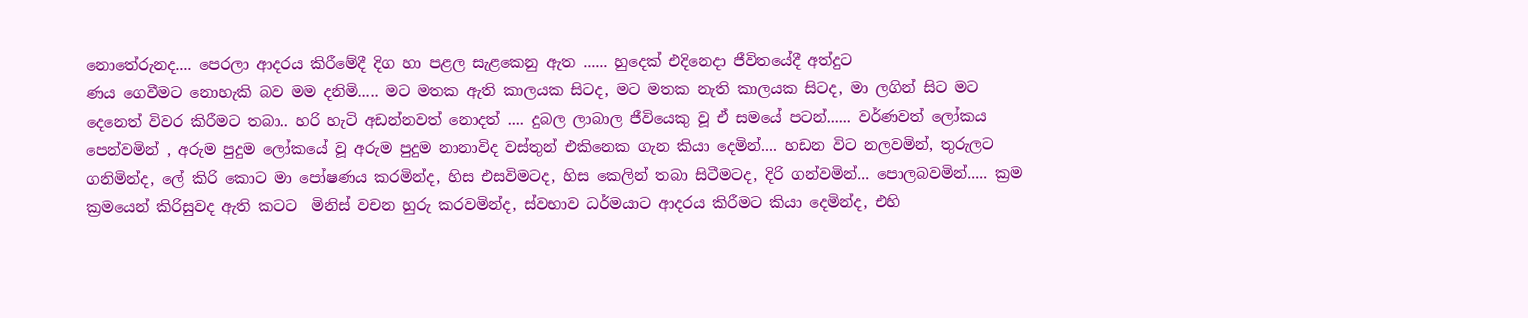නොතේරුනද.... පෙරලා ආදරය කිරීමේදී දිග හා පළල සැළකෙනු ඇත ...... හුදෙක් එදිනෙදා ජීවිතයේදී අත්දුට
ණය ගෙවීමට නොහැකි බව මම දනිමි..... මට මතක ඇති කාලයක සිටද, මට මතක නැති කාලයක සිටද, මා ලගින් සිට මට දෙනෙත් විවර කිරීමට තබා.. හරි හැටි අඩන්නවත් නොදත් .... දුබල ලාබාල ජීවියෙකු වූ ඒ සමයේ පටන්...... වර්ණවත් ලෝකය පෙන්වමින් , අරුම පුදුම ලෝකයේ වූ අරුම පුදුම නානාවිද වස්තුන් එකිනෙක ගැන කියා දෙමින්.... හඩන විට නලවමින්, තුරුලට ගනිමින්ද, ලේ කිරි කොට මා පෝෂණය කරමින්ද, හිස එසවිමටද, හිස කෙලින් තබා සිටීමටද, දිරි ගන්වමින්... පොලබවමින්..... ක්‍රම ක්‍රමයෙන් කිරිසුවද ඇති කටට  මිනිස් වචන හුරු කරවමින්ද, ස්වභාව ධර්මයාට ආදරය කිරීමට කියා දෙමින්ද, එහි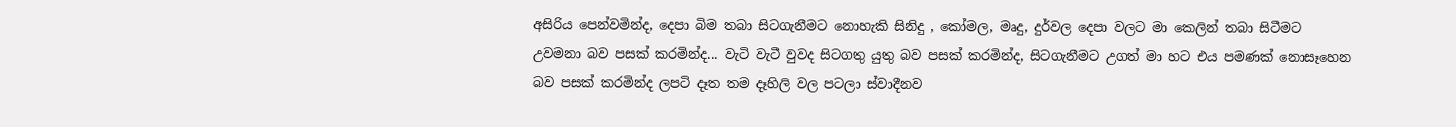අසිරිය පෙන්වමින්ද, දෙපා බිම තබා සිටගැනීමට නොහැකි සිනිදු , කෝමල, මෘදු, දුර්වල දෙපා වලට මා කෙලින් තබා සිටීමට උවමනා බව පසක් කරමින්ද... වැටි වැටී වුවද සිටගතු යුතු බව පසක් කරමින්ද, සිටගැනීමට උගත් මා හට එය පමණක් නොසෑහෙන බව පසක් කරමින්ද ලපටි දෑත තම දෑහිලි වල පටලා ස්වාදීනව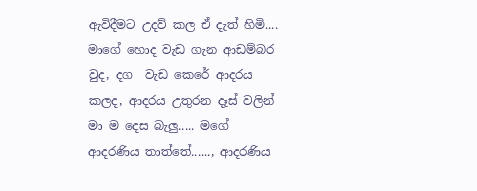ඇවිදීමට උදව් කල ඒ දැත් හිමි.... මාගේ හොද වැඩ ගැන ආඩම්බර වුද, දග  වැඩ කෙරේ ආදරය කලද, ආදරය උතුරන දෑස් වලින් මා ම දෙස බැලු..... මගේ ආදරණිය තාත්තේ......, ආදරණිය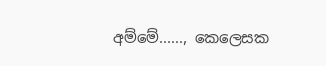අම්මේ......, කෙලෙසක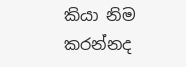කියා නිම කරන්නද